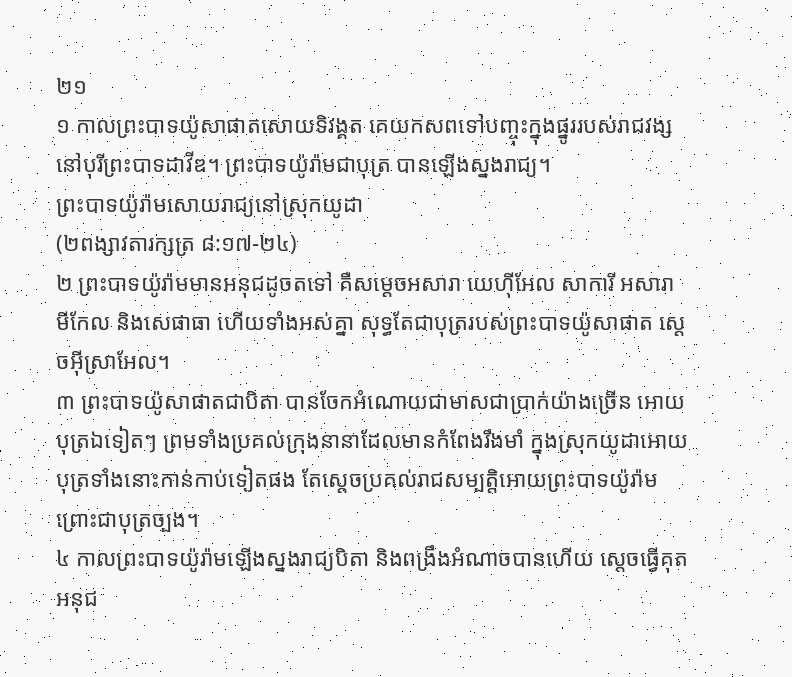២១
១ កាលព្រះបាទយ៉ូសាផាតសោយទិវង្គត គេយកសពទៅបញ្ចុះក្នុងផ្នូររបស់រាជវង្ស នៅបុរីព្រះបាទដាវីឌ។ ព្រះបាទយ៉ូរ៉ាមជាបុត្រ បានឡើងស្នងរាជ្យ។
ព្រះបាទយ៉ូរ៉ាមសោយរាជ្យនៅស្រុកយូដា
(២ពង្សាវតារក្សត្រ ៨:១៧-២៤)
២ ព្រះបាទយ៉ូរ៉ាមមានអនុជដូចតទៅ គឺសម្ដេចអសារា យេហ៊ីអែល សាការី អសារា មីកែល និងសេផាធា ហើយទាំងអស់គ្នា សុទ្ធតែជាបុត្ររបស់ព្រះបាទយ៉ូសាផាត ស្ដេចអ៊ីស្រាអែល។
៣ ព្រះបាទយ៉ូសាផាតជាបិតា បានចែកអំណោយជាមាសជាប្រាក់យ៉ាងច្រើន អោយបុត្រឯទៀតៗ ព្រមទាំងប្រគល់ក្រុងនានាដែលមានកំពែងរឹងមាំ ក្នុងស្រុកយូដាអោយបុត្រទាំងនោះកាន់កាប់ទៀតផង តែស្ដេចប្រគល់រាជសម្បត្តិអោយព្រះបាទយ៉ូរ៉ាម ព្រោះជាបុត្រច្បង។
៤ កាលព្រះបាទយ៉ូរ៉ាមឡើងស្នងរាជ្យបិតា និងពង្រឹងអំណាចបានហើយ ស្ដេចធ្វើគុតអនុជ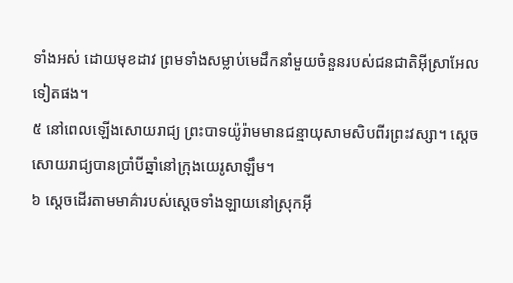ទាំងអស់ ដោយមុខដាវ ព្រមទាំងសម្លាប់មេដឹកនាំមួយចំនួនរបស់ជនជាតិអ៊ីស្រាអែលទៀតផង។
៥ នៅពេលឡើងសោយរាជ្យ ព្រះបាទយ៉ូរ៉ាមមានជន្មាយុសាមសិបពីរព្រះវស្សា។ ស្ដេចសោយរាជ្យបានប្រាំបីឆ្នាំនៅក្រុងយេរូសាឡឹម។
៦ ស្ដេចដើរតាមមាគ៌ារបស់ស្ដេចទាំងឡាយនៅស្រុកអ៊ី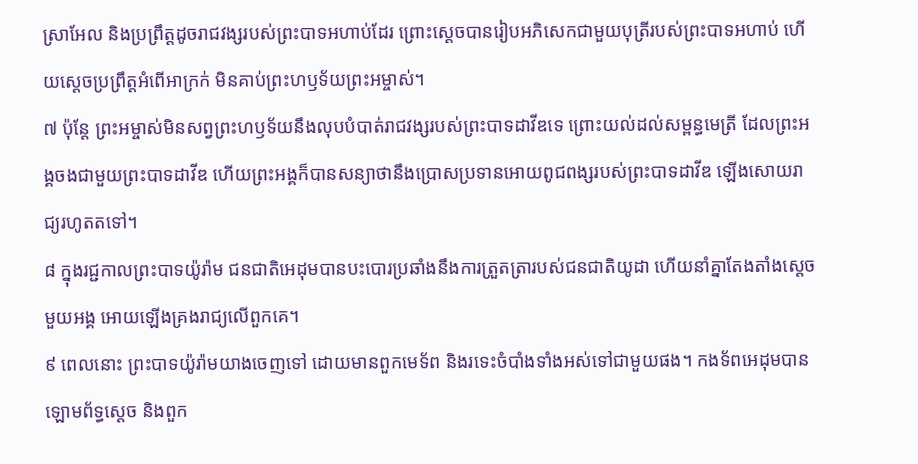ស្រាអែល និងប្រព្រឹត្តដូចរាជវង្សរបស់ព្រះបាទអហាប់ដែរ ព្រោះស្ដេចបានរៀបអភិសេកជាមួយបុត្រីរបស់ព្រះបាទអហាប់ ហើយស្ដេចប្រព្រឹត្តអំពើអាក្រក់ មិនគាប់ព្រះហឫទ័យព្រះអម្ចាស់។
៧ ប៉ុន្តែ ព្រះអម្ចាស់មិនសព្វព្រះហឫទ័យនឹងលុបបំបាត់រាជវង្សរបស់ព្រះបាទដាវីឌទេ ព្រោះយល់ដល់សម្ពន្ធមេត្រី ដែលព្រះអង្គចងជាមួយព្រះបាទដាវីឌ ហើយព្រះអង្គក៏បានសន្យាថានឹងប្រោសប្រទានអោយពូជពង្សរបស់ព្រះបាទដាវីឌ ឡើងសោយរាជ្យរហូតតទៅ។
៨ ក្នុងរជ្ជកាលព្រះបាទយ៉ូរ៉ាម ជនជាតិអេដុមបានបះបោរប្រឆាំងនឹងការត្រួតត្រារបស់ជនជាតិយូដា ហើយនាំគ្នាតែងតាំងស្ដេចមួយអង្គ អោយឡើងគ្រងរាជ្យលើពួកគេ។
៩ ពេលនោះ ព្រះបាទយ៉ូរ៉ាមយាងចេញទៅ ដោយមានពួកមេទ័ព និងរទេះចំបាំងទាំងអស់ទៅជាមួយផង។ កងទ័ពអេដុមបានឡោមព័ទ្ធស្ដេច និងពួក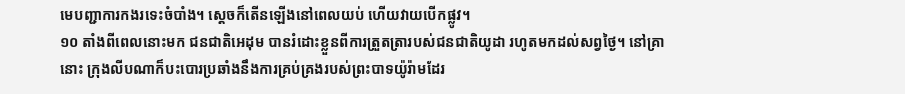មេបញ្ជាការកងរទេះចំបាំង។ ស្ដេចក៏តើនឡើងនៅពេលយប់ ហើយវាយបើកផ្លូវ។
១០ តាំងពីពេលនោះមក ជនជាតិអេដុម បានរំដោះខ្លួនពីការត្រួតត្រារបស់ជនជាតិយូដា រហូតមកដល់សព្វថ្ងៃ។ នៅគ្រានោះ ក្រុងលីបណាក៏បះបោរប្រឆាំងនឹងការគ្រប់គ្រងរបស់ព្រះបាទយ៉ូរ៉ាមដែរ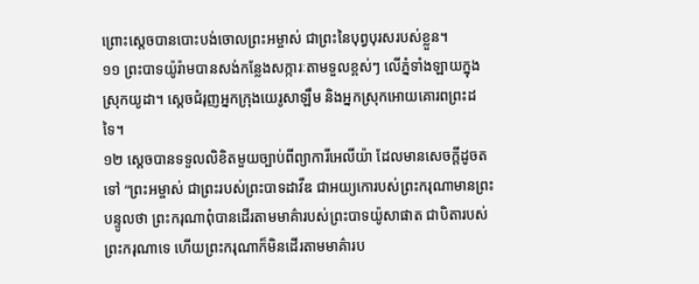ព្រោះស្ដេចបានបោះបង់ចោលព្រះអម្ចាស់ ជាព្រះនៃបុព្វបុរសរបស់ខ្លួន។
១១ ព្រះបាទយ៉ូរ៉ាមបានសង់កន្លែងសក្ការៈតាមទួលខ្ពស់ៗ លើភ្នំទាំងឡាយក្នុងស្រុកយូដា។ ស្ដេចជំរុញអ្នកក្រុងយេរូសាឡឹម និងអ្នកស្រុកអោយគោរពព្រះដទៃ។
១២ ស្ដេចបានទទួលលិខិតមួយច្បាប់ពីព្យាការីអេលីយ៉ា ដែលមានសេចក្ដីដូចតទៅ “ព្រះអម្ចាស់ ជាព្រះរបស់ព្រះបាទដាវីឌ ជាអយ្យកោរបស់ព្រះករុណាមានព្រះបន្ទូលថា ព្រះករុណាពុំបានដើរតាមមាគ៌ារបស់ព្រះបាទយ៉ូសាផាត ជាបិតារបស់ព្រះករុណាទេ ហើយព្រះករុណាក៏មិនដើរតាមមាគ៌ារប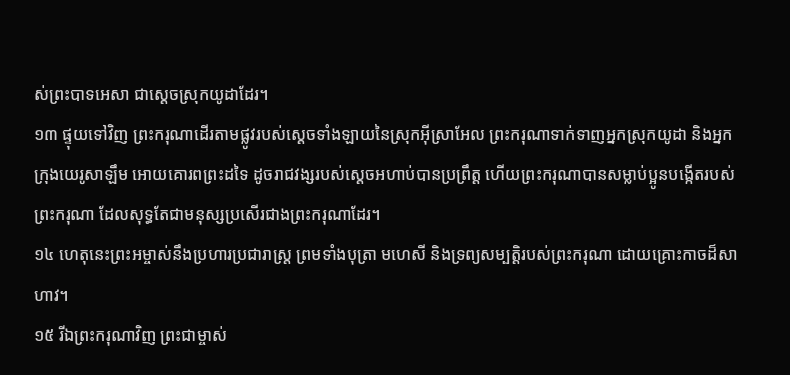ស់ព្រះបាទអេសា ជាស្ដេចស្រុកយូដាដែរ។
១៣ ផ្ទុយទៅវិញ ព្រះករុណាដើរតាមផ្លូវរបស់ស្ដេចទាំងឡាយនៃស្រុកអ៊ីស្រាអែល ព្រះករុណាទាក់ទាញអ្នកស្រុកយូដា និងអ្នកក្រុងយេរូសាឡឹម អោយគោរពព្រះដទៃ ដូចរាជវង្សរបស់ស្ដេចអហាប់បានប្រព្រឹត្ត ហើយព្រះករុណាបានសម្លាប់ប្អូនបង្កើតរបស់ព្រះករុណា ដែលសុទ្ធតែជាមនុស្សប្រសើរជាងព្រះករុណាដែរ។
១៤ ហេតុនេះព្រះអម្ចាស់នឹងប្រហារប្រជារាស្ត្រ ព្រមទាំងបុត្រា មហេសី និងទ្រព្យសម្បត្តិរបស់ព្រះករុណា ដោយគ្រោះកាចដ៏សាហាវ។
១៥ រីឯព្រះករុណាវិញ ព្រះជាម្ចាស់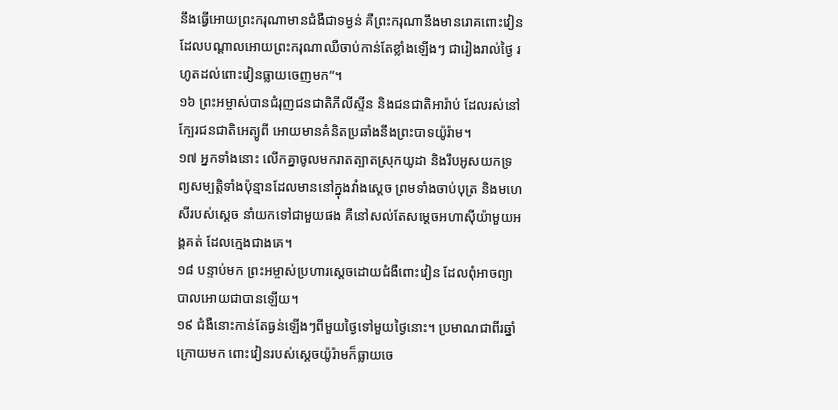នឹងធ្វើអោយព្រះករុណាមានជំងឺជាទម្ងន់ គឺព្រះករុណានឹងមានរោគពោះវៀន ដែលបណ្ដាលអោយព្រះករុណាឈឺចាប់កាន់តែខ្លាំងឡើងៗ ជារៀងរាល់ថ្ងៃ រហូតដល់ពោះវៀនធ្លាយចេញមក”។
១៦ ព្រះអម្ចាស់បានជំរុញជនជាតិភីលីស្ទីន និងជនជាតិអារ៉ាប់ ដែលរស់នៅក្បែរជនជាតិអេត្យូពី អោយមានគំនិតប្រឆាំងនឹងព្រះបាទយ៉ូរ៉ាម។
១៧ អ្នកទាំងនោះ លើកគ្នាចូលមករាតត្បាតស្រុកយូដា និងរឹបអូសយកទ្រព្យសម្បត្តិទាំងប៉ុន្មានដែលមាននៅក្នុងវាំងស្ដេច ព្រមទាំងចាប់បុត្រ និងមហេសីរបស់ស្ដេច នាំយកទៅជាមួយផង គឺនៅសល់តែសម្ដេចអហាស៊ីយ៉ាមួយអង្គគត់ ដែលក្មេងជាងគេ។
១៨ បន្ទាប់មក ព្រះអម្ចាស់ប្រហារស្ដេចដោយជំងឺពោះវៀន ដែលពុំអាចព្យាបាលអោយជាបានឡើយ។
១៩ ជំងឺនោះកាន់តែធ្ងន់ឡើងៗពីមួយថ្ងៃទៅមួយថ្ងៃនោះ។ ប្រមាណជាពីរឆ្នាំក្រោយមក ពោះវៀនរបស់ស្ដេចយ៉ូរ៉ាមក៏ធ្លាយចេ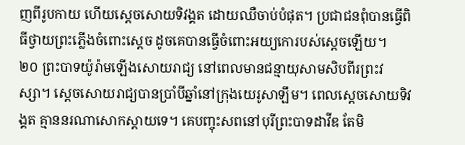ញពីរូបកាយ ហើយស្ដេចសោយទិវង្គត ដោយឈឺចាប់បំផុត។ ប្រជាជនពុំបានធ្វើពិធីថ្វាយព្រះភ្លើងចំពោះស្ដេច ដូចគេបានធ្វើចំពោះអយ្យកោរបស់ស្ដេចឡើយ។
២០ ព្រះបាទយ៉ូរ៉ាមឡើងសោយរាជ្យ នៅពេលមានជន្មាយុសាមសិបពីរព្រះវស្សា។ ស្ដេចសោយរាជ្យបានប្រាំបីឆ្នាំនៅក្រុងយេរូសាឡឹម។ ពេលស្ដេចសោយទិវង្គត គ្មាននរណាសោកស្ដាយទេ។ គេបញ្ចុះសពនៅបុរីព្រះបាទដាវីឌ តែមិ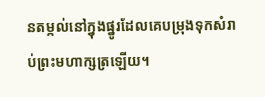នតម្កល់នៅក្នុងផ្នូរដែលគេបម្រុងទុកសំរាប់ព្រះមហាក្សត្រឡើយ។